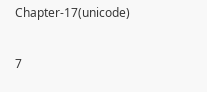Chapter-17(unicode)

7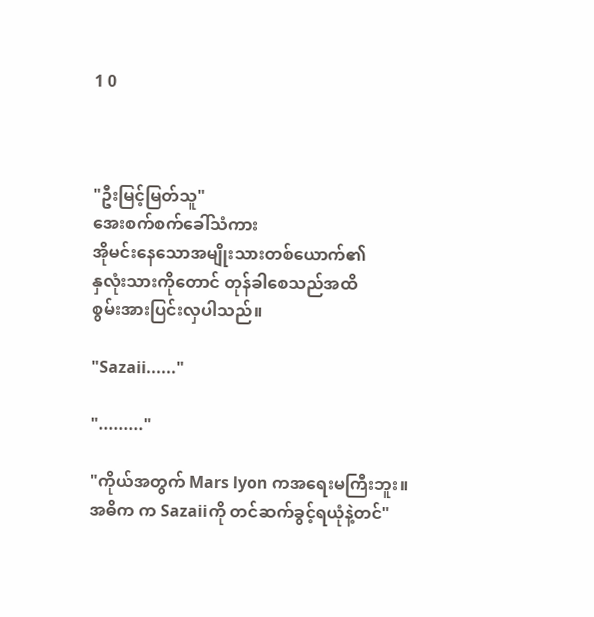1 0



"ဦးမြင့်မြတ်သူ"
အေးစက်စက်ခေါ်သံကား
အိုမင်းနေသောအမျိုးသားတစ်ယောက်၏
နှလုံးသားကိုတောင် တုန်ခါစေသည်အထိ
စွမ်းအားပြင်းလှပါသည်။

"Sazaii......"

"........."

"ကိုယ်အတွက် Mars lyon ကအရေးမကြီးဘူး။
အဓိက က Sazaiiကို တင်ဆက်ခွင့်ရယုံနဲ့တင်"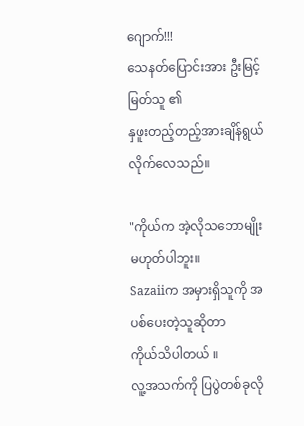ဂျောက်!!!
သေနတ်ပြောင်းအား ဦးမြင့်မြတ်သူ ၏
နှဖူးတည့်တည့်အားချိန်ရွယ်လိုက်လေသည်။

"ကိုယ်က အဲ့လိုသဘောမျိုးမဟုတ်ပါဘူး။
Sazaiiက အမှားရှိသူကို အပစ်ပေးတဲ့သူဆိုတာ
ကိုယ်သိပါတယ် ။
လူ့အသက်ကို ပြပွဲတစ်ခုလို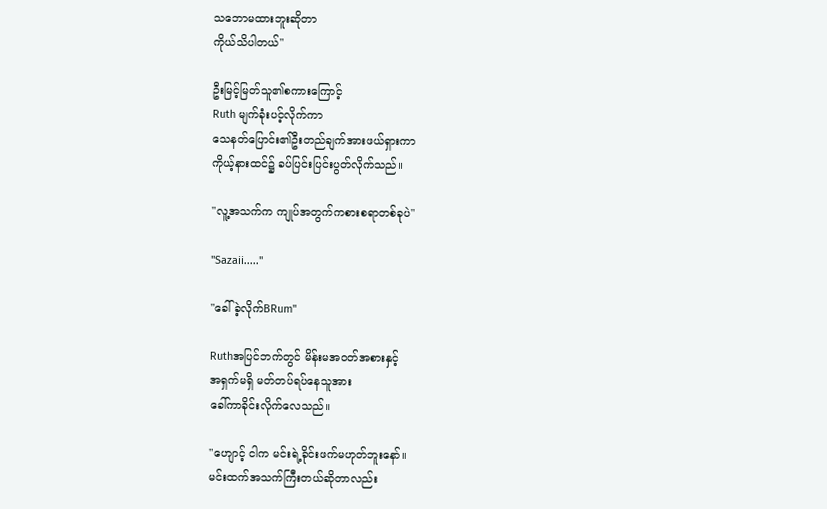သဘောမထားဘူးဆိုတာ
ကိုယ်သိပါတယ်"

ဦးမြင့်မြတ်သူ၏စကားကြောင့်
Ruth မျက်ခုံးပင့်လိုက်ကာ
သေနတ်ပြောင်း၏ဦးတည်ချက်အားဖယ်ရှားကာ
ကိုယ့်နားထင်၌ ခပ်ပြင်းပြင်းပွတ်လိုက်သည်။

"လူ့အသက်က ကျုပ်အတွက်ကစားစရာတစ်ခုပဲ"

"Sazaii....."

"ခေါ်ခဲ့လိုက်BRum"

Ruthအပြင်ဘက်တွင် မိန်းမအဝတ်အစားနှင့်
အရှက်မရှိ မတ်တပ်ရပ်နေသူအား
ခေါ်ကာခိုင်းလိုက်လေသည်။

"ဟျောင့် ငါက မင်းရဲ့ခိုင်းဖက်မဟုတ်ဘူးနော်။
မင်းထက်အသက်ကြီးတယ်ဆိုတာလည်း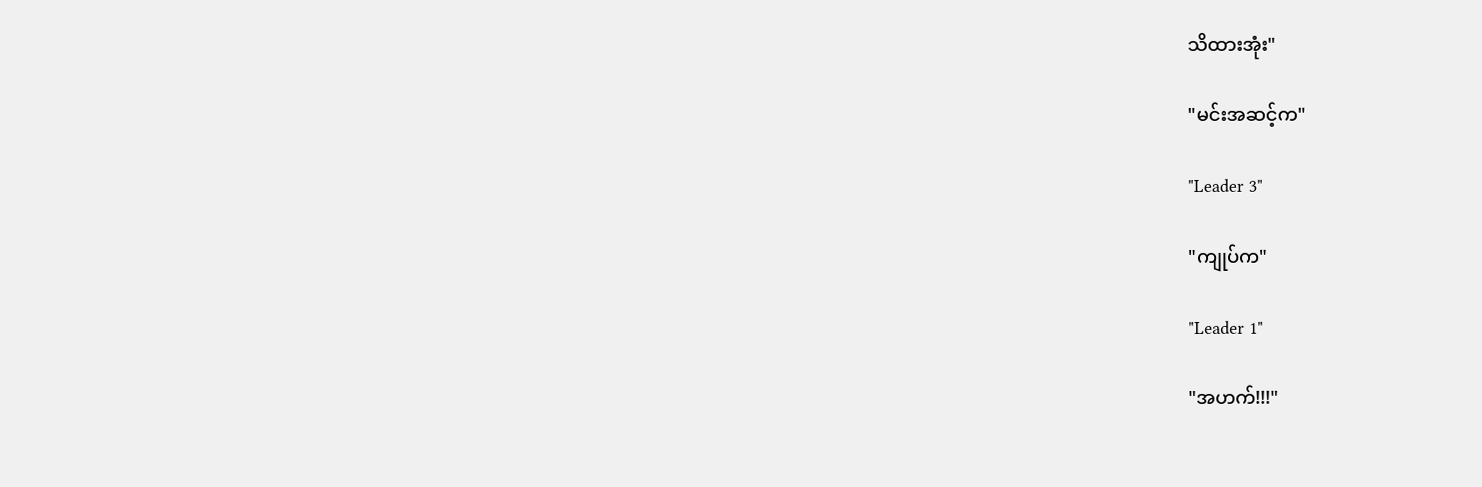သိထားအုံး"

"မင်းအဆင့်က"

"Leader 3"

"ကျုပ်က"

"Leader 1"

"အဟက်!!!"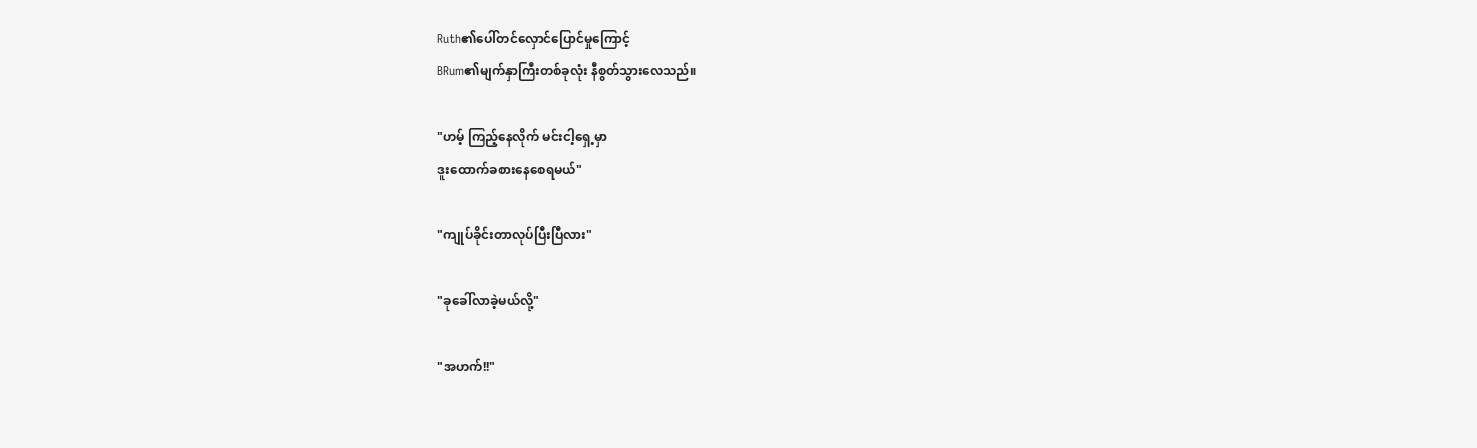Ruth၏ပေါ်တင်လှောင်ပြောင်မှုကြောင့်
BRum၏မျက်နှာကြီးတစ်ခုလုံး နီစွတ်သွားလေသည်။

"ဟမ့် ကြည့်နေလိုက် မင်းငါ့ရှေ့မှာ
ဒူးထောက်ခစားနေစေရမယ်"

"ကျုပ်ခိုင်းတာလုပ်ပြီးပြီလား"

"ခုခေါ်လာခဲ့မယ်လို့"

"အဟက်!!"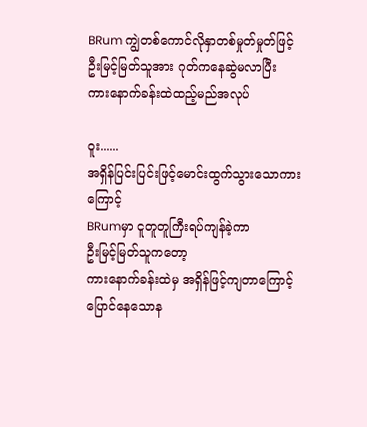BRum ကျွဲတစ်ကောင်လိုနှာတစ်မှုတ်မှုတ်ဖြင့်
ဦးမြင့်မြတ်သူအား ဂုတ်ကနေဆွဲမလာပြီး
ကားနောက်ခန်းထဲထည့်မည်အလုပ်

ဝူး......
အရှိန်ပြင်းပြင်းဖြင့်မောင်းထွက်သွားသောကားကြောင့်
BRumမှာ ငူတူတူကြီးရပ်ကျန်ခဲ့ကာ
ဦးမြင့်မြတ်သူကတော့
ကားနောက်ခန်းထဲမှ အရှိန်ဖြင့်ကျတာကြောင့်
ပြောင်နေသောန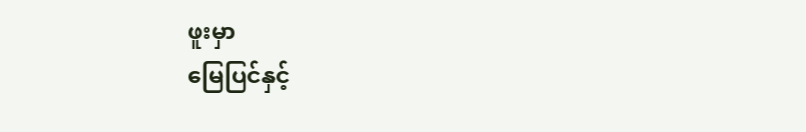ဖူးမှာ
မြေပြင်နှင့်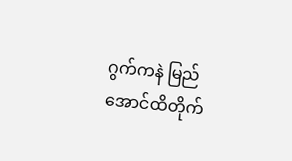ဂွက်ကနဲ မြည်အောင်ထိတိုက်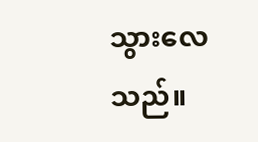သွားလေသည်။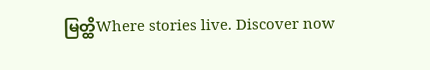မြတ္ထိWhere stories live. Discover now